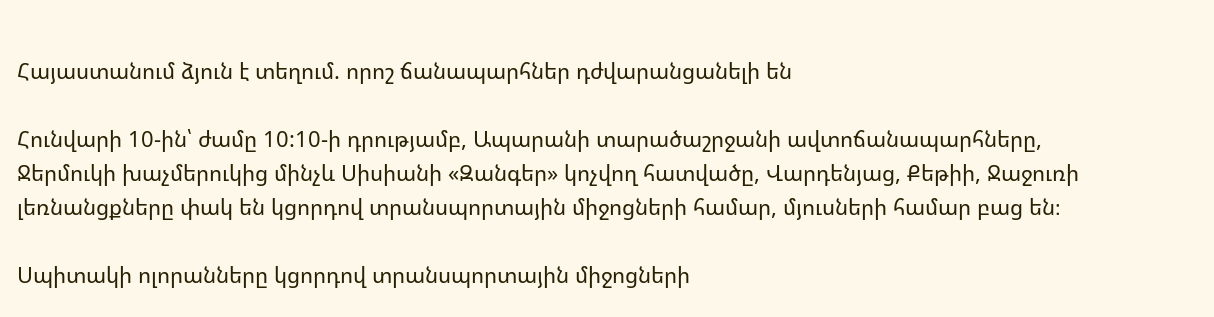Հայաստանում ձյուն է տեղում. որոշ ճանապարհներ դժվարանցանելի են

Հունվարի 10-ին՝ ժամը 10:10-ի դրությամբ, Ապարանի տարածաշրջանի ավտոճանապարհները, Ջերմուկի խաչմերուկից մինչև Սիսիանի «Զանգեր» կոչվող հատվածը, Վարդենյաց, Քեթիի, Ջաջուռի լեռնանցքները փակ են կցորդով տրանսպորտային միջոցների համար, մյուսների համար բաց են։

Սպիտակի ոլորանները կցորդով տրանսպորտային միջոցների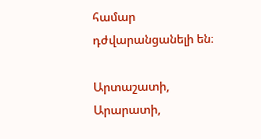համար դժվարանցանելի են։

Արտաշատի, Արարատի,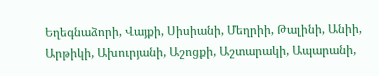Եղեգնաձորի, Վայքի, Սիսիանի, Մեղրիի, Թալինի, Անիի, Արթիկի, Ախուրյանի, Աշոցքի, Աշտարակի, Ապարանի,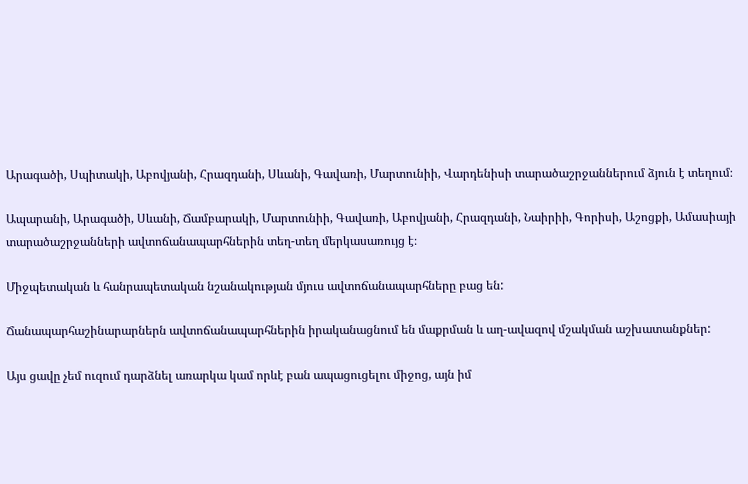Արագածի, Սպիտակի, Աբովյանի, Հրազդանի, Սևանի, Գավառի, Մարտունիի, Վարդենիսի տարածաշրջաններում ձյուն է տեղում։

Ապարանի, Արագածի, Սևանի, Ճամբարակի, Մարտունիի, Գավառի, Աբովյանի, Հրազդանի, Նաիրիի, Գորիսի, Աշոցքի, Ամասիայի տարածաշրջանների ավտոճանապարհներին տեղ-տեղ մերկասառույց է։

Միջպետական և հանրապետական նշանակության մյուս ավտոճանապարհները բաց են:

Ճանապարհաշինարարներն ավտոճանապարհներին իրականացնում են մաքրման և աղ-ավազով մշակման աշխատանքներ:

Այս ցավը չեմ ուզում դարձնել առարկա կամ որևէ բան ապացուցելու միջոց, այն իմ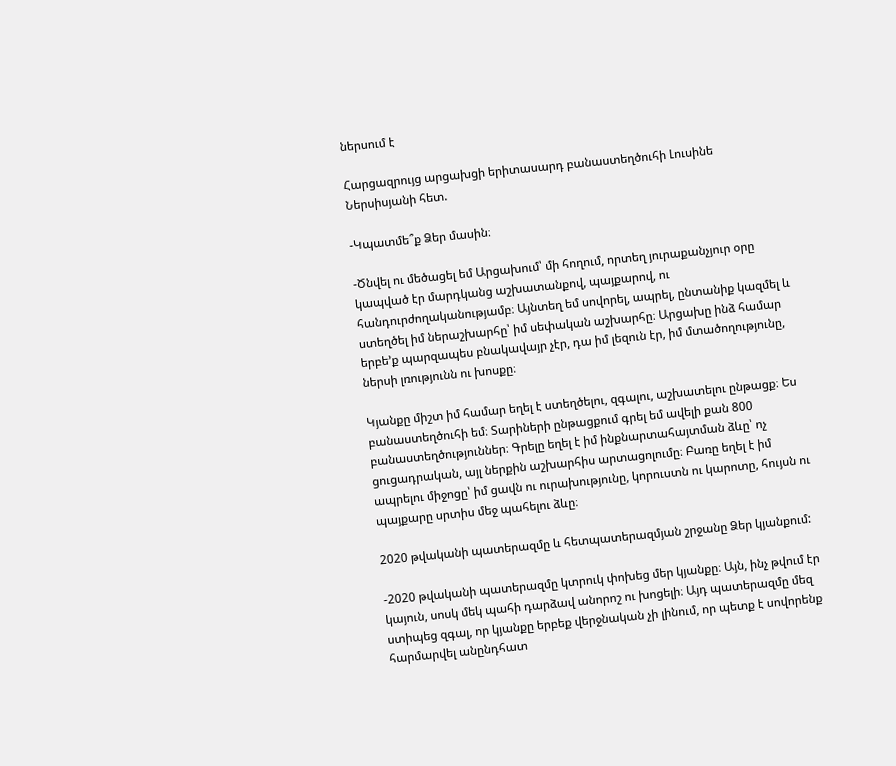ներսում է

Հարցազրույց արցախցի երիտասարդ բանաստեղծուհի Լուսինե Ներսիսյանի հետ.

-Կպատմե՞ք Ձեր մասին։

-Ծնվել ու մեծացել եմ Արցախում՝ մի հողում, որտեղ յուրաքանչյուր օրը կապված էր մարդկանց աշխատանքով, պայքարով, ու հանդուրժողականությամբ։ Այնտեղ եմ սովորել, ապրել, ընտանիք կազմել և ստեղծել իմ ներաշխարհը՝ իմ սեփական աշխարհը։ Արցախը ինձ համար երբե’ք պարզապես բնակավայր չէր, դա իմ լեզուն էր, իմ մտածողությունը, ներսի լռությունն ու խոսքը։

Կյանքը միշտ իմ համար եղել է ստեղծելու, զգալու, աշխատելու ընթացք։ Ես բանաստեղծուհի եմ։ Տարիների ընթացքում գրել եմ ավելի քան 800 բանաստեղծություններ։ Գրելը եղել է իմ ինքնարտահայտման ձևը՝ ոչ ցուցադրական, այլ ներքին աշխարհիս արտացոլումը։ Բառը եղել է իմ ապրելու միջոցը՝ իմ ցավն ու ուրախությունը, կորուստն ու կարոտը, հույսն ու պայքարը սրտիս մեջ պահելու ձևը։

2020 թվականի պատերազմը և հետպատերազմյան շրջանը Ձեր կյանքում:

-2020 թվականի պատերազմը կտրուկ փոխեց մեր կյանքը։ Այն, ինչ թվում էր կայուն, սոսկ մեկ պահի դարձավ անորոշ ու խոցելի։ Այդ պատերազմը մեզ ստիպեց զգալ, որ կյանքը երբեք վերջնական չի լինում, որ պետք է սովորենք հարմարվել անընդհատ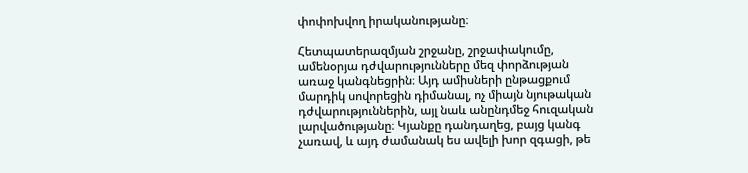փոփոխվող իրականությանը։

Հետպատերազմյան շրջանը, շրջափակումը, ամենօրյա դժվարությունները մեզ փորձության առաջ կանգնեցրին։ Այդ ամիսների ընթացքում մարդիկ սովորեցին դիմանալ, ոչ միայն նյութական դժվարություններին, այլ նաև անընդմեջ հուզական լարվածությանը։ Կյանքը դանդաղեց, բայց կանգ չառավ, և այդ ժամանակ ես ավելի խոր զգացի, թե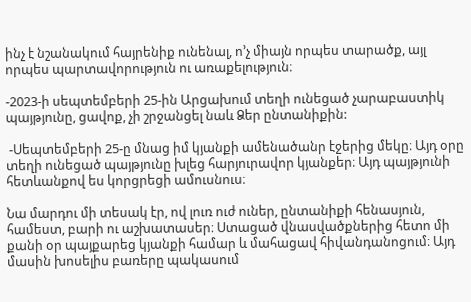ինչ է նշանակում հայրենիք ունենալ, ո’չ միայն որպես տարածք, այլ որպես պարտավորություն ու առաքելություն։

-2023-ի սեպտեմբերի 25-ին Արցախում տեղի ունեցած չարաբաստիկ պայթյունը, ցավոք, չի շրջանցել նաև Ձեր ընտանիքին:

 -Սեպտեմբերի 25-ը մնաց իմ կյանքի ամենածանր էջերից մեկը։ Այդ օրը տեղի ունեցած պայթյունը խլեց հարյուրավոր կյանքեր։ Այդ պայթյունի հետևանքով ես կորցրեցի ամուսնուս։

Նա մարդու մի տեսակ էր, ով լուռ ուժ ուներ, ընտանիքի հենասյուն, համեստ, բարի ու աշխատասեր։ Ստացած վնասվածքներից հետո մի քանի օր պայքարեց կյանքի համար և մահացավ հիվանդանոցում։ Այդ մասին խոսելիս բառերը պակասում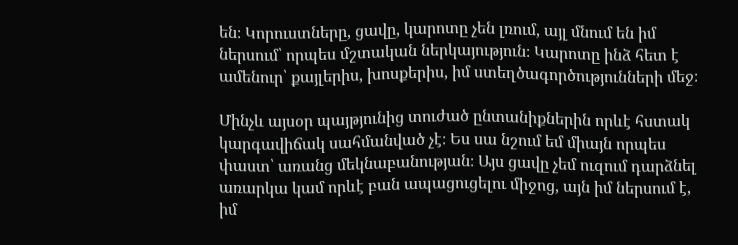են։ Կորուստները, ցավը, կարոտը չեն լռում, այլ մնում են իմ ներսում՝ որպես մշտական ներկայություն։ Կարոտը ինձ հետ է ամենուր՝ քայլերիս, խոսքերիս, իմ ստեղծագործությունների մեջ։

Մինչև այսօր պայթյունից տուժած ընտանիքներին որևէ հստակ կարգավիճակ սահմանված չէ։ Ես սա նշում եմ միայն որպես փաստ՝ առանց մեկնաբանության։ Այս ցավը չեմ ուզում դարձնել առարկա կամ որևէ բան ապացուցելու միջոց, այն իմ ներսում է, իմ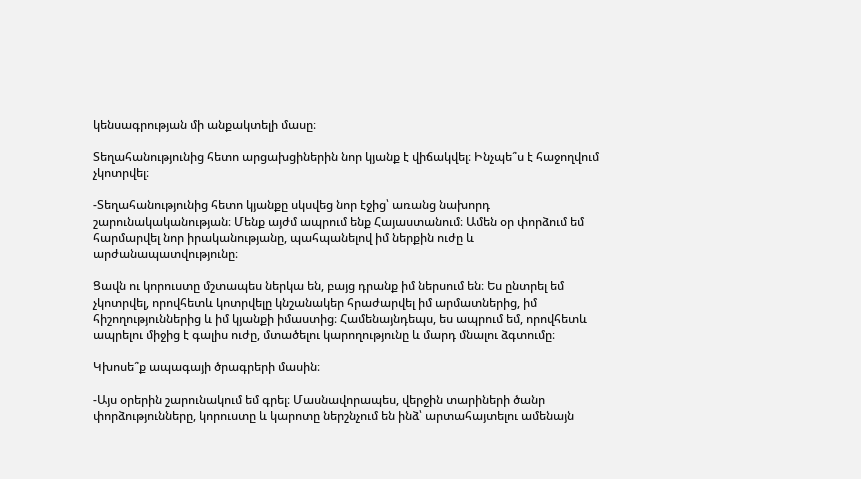կենսագրության մի անքակտելի մասը։

Տեղահանությունից հետո արցախցիներին նոր կյանք է վիճակվել։ Ինչպե՞ս է հաջողվում չկոտրվել։

-Տեղահանությունից հետո կյանքը սկսվեց նոր էջից՝ առանց նախորդ շարունակականության։ Մենք այժմ ապրում ենք Հայաստանում։ Ամեն օր փորձում եմ հարմարվել նոր իրականությանը, պահպանելով իմ ներքին ուժը և արժանապատվությունը։

Ցավն ու կորուստը մշտապես ներկա են, բայց դրանք իմ ներսում են։ Ես ընտրել եմ չկոտրվել, որովհետև կոտրվելը կնշանակեր հրաժարվել իմ արմատներից, իմ հիշողություններից և իմ կյանքի իմաստից։ Համենայնդեպս, ես ապրում եմ, որովհետև ապրելու միջից է գալիս ուժը, մտածելու կարողությունը և մարդ մնալու ձգտումը։

Կխոսե՞ք ապագայի ծրագրերի մասին։

-Այս օրերին շարունակում եմ գրել։ Մասնավորապես, վերջին տարիների ծանր փորձությունները, կորուստը և կարոտը ներշնչում են ինձ՝ արտահայտելու ամենայն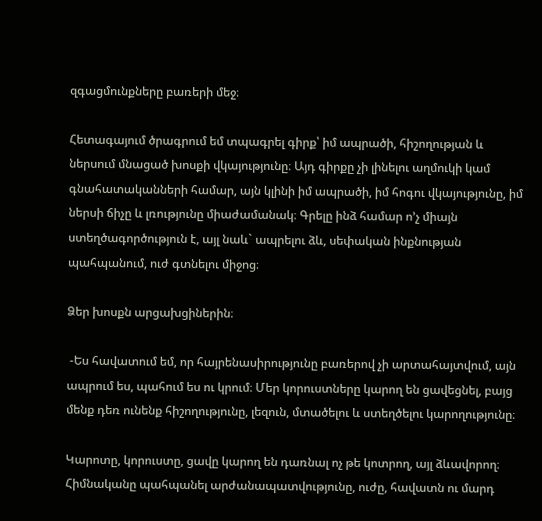զգացմունքները բառերի մեջ։

Հետագայում ծրագրում եմ տպագրել գիրք՝ իմ ապրածի, հիշողության և ներսում մնացած խոսքի վկայությունը։ Այդ գիրքը չի լինելու աղմուկի կամ գնահատականների համար, այն կլինի իմ ապրածի, իմ հոգու վկայությունը, իմ ներսի ճիչը և լռությունը միաժամանակ։ Գրելը ինձ համար ո’չ միայն ստեղծագործություն է, այլ նաև` ապրելու ձև, սեփական ինքնության պահպանում, ուժ գտնելու միջոց։

Ձեր խոսքն արցախցիներին։

 -Ես հավատում եմ, որ հայրենասիրությունը բառերով չի արտահայտվում, այն ապրում ես, պահում ես ու կրում։ Մեր կորուստները կարող են ցավեցնել, բայց մենք դեռ ունենք հիշողությունը, լեզուն, մտածելու և ստեղծելու կարողությունը։

Կարոտը, կորուստը, ցավը կարող են դառնալ ոչ թե կոտրող, այլ ձևավորող։ Հիմնականը պահպանել արժանապատվությունը, ուժը, հավատն ու մարդ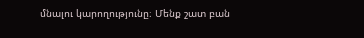մնալու կարողությունը։ Մենք շատ բան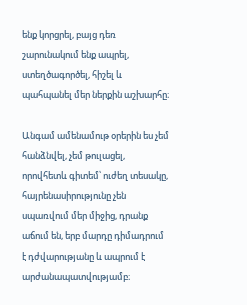ենք կորցրել, բայց դեռ շարունակում ենք ապրել, ստեղծագործել, հիշել և պահպանել մեր ներքին աշխարհը։

Անգամ ամենամութ օրերին ես չեմ հանձնվել, չեմ թուլացել, որովհետև գիտեմ՝ ուժեղ տեսակը, հայրենասիրությունը չեն սպառվում մեր միջից, դրանք աճում են, երբ մարդը դիմադրում է դժվարությանը և ապրում է արժանապատվությամբ։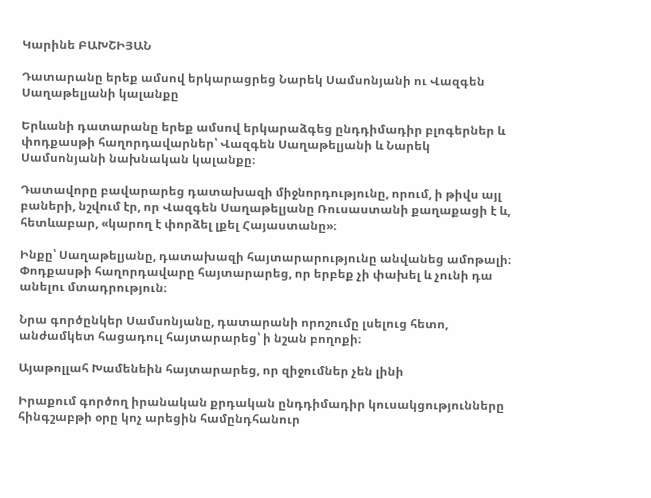Կարինե ԲԱԽՇԻՅԱՆ

Դատարանը երեք ամսով երկարացրեց Նարեկ Սամսոնյանի ու Վազգեն Սաղաթելյանի կալանքը

Երևանի դատարանը երեք ամսով երկարաձգեց ընդդիմադիր բլոգերներ և փոդքասթի հաղորդավարներ՝ Վազգեն Սաղաթելյանի և Նարեկ Սամսոնյանի նախնական կալանքը։

Դատավորը բավարարեց դատախազի միջնորդությունը, որում, ի թիվս այլ բաների, նշվում էր, որ Վազգեն Սաղաթելյանը Ռուսաստանի քաղաքացի է և, հետևաբար, «կարող է փորձել լքել Հայաստանը»։

Ինքը՝ Սաղաթելյանը, դատախազի հայտարարությունը անվանեց ամոթալի։ Փոդքասթի հաղորդավարը հայտարարեց, որ երբեք չի փախել և չունի դա անելու մտադրություն։

Նրա գործընկեր Սամսոնյանը, դատարանի որոշումը լսելուց հետո, անժամկետ հացադուլ հայտարարեց՝ ի նշան բողոքի։

Այաթոլլահ Խամենեին հայտարարեց, որ զիջումներ չեն լինի

Իրաքում գործող իրանական քրդական ընդդիմադիր կուսակցությունները հինգշաբթի օրը կոչ արեցին համընդհանուր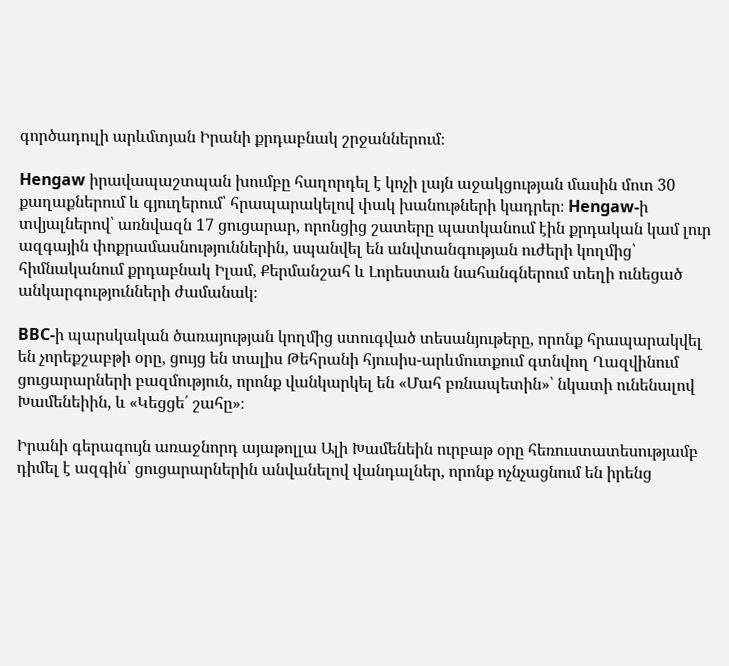գործադուլի արևմտյան Իրանի քրդաբնակ շրջաններում։

Hengaw իրավապաշտպան խումբը հաղորդել է կոչի լայն աջակցության մասին մոտ 30 քաղաքներում և գյուղերում՝ հրապարակելով փակ խանութների կադրեր։ Hengaw-ի տվյալներով՝ առնվազն 17 ցուցարար, որոնցից շատերը պատկանում էին քրդական կամ լուր ազգային փոքրամասնություններին, սպանվել են անվտանգության ուժերի կողմից՝ հիմնականում քրդաբնակ Իլամ, Քերմանշահ և Լորեստան նահանգներում տեղի ունեցած անկարգությունների ժամանակ։

BBC-ի պարսկական ծառայության կողմից ստուգված տեսանյութերը, որոնք հրապարակվել են չորեքշաբթի օրը, ցույց են տալիս Թեհրանի հյուսիս-արևմուտքում գտնվող Ղազվինում ցուցարարների բազմություն, որոնք վանկարկել են «Մահ բռնապետին»՝ նկատի ունենալով Խամենեիին, և «Կեցցե՛ շահը»։

Իրանի գերագույն առաջնորդ այաթոլլա Ալի Խամենեին ուրբաթ օրը հեռուստատեսությամբ դիմել է ազգին՝ ցուցարարներին անվանելով վանդալներ, որոնք ոչնչացնում են իրենց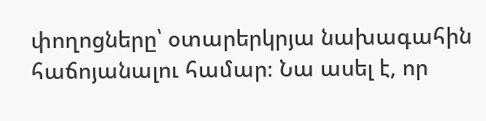փողոցները՝ օտարերկրյա նախագահին հաճոյանալու համար։ Նա ասել է, որ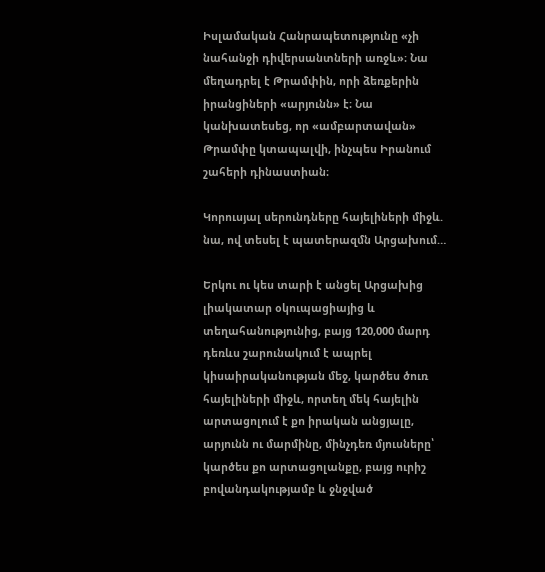Իսլամական Հանրապետությունը «չի նահանջի դիվերսանտների առջև»։ Նա մեղադրել է Թրամփին, որի ձեռքերին իրանցիների «արյունն» է։ Նա կանխատեսեց, որ «ամբարտավան» Թրամփը կտապալվի, ինչպես Իրանում շահերի դինաստիան։

Կորուսյալ սերունդները հայելիների միջև. նա, ով տեսել է պատերազմն Արցախում…

Երկու ու կես տարի է անցել Արցախից լիակատար օկուպացիայից և տեղահանությունից, բայց 120,000 մարդ դեռևս շարունակում է ապրել կիսաիրականության մեջ, կարծես ծուռ հայելիների միջև, որտեղ մեկ հայելին արտացոլում է քո իրական անցյալը, արյունն ու մարմինը, մինչդեռ մյուսները՝ կարծես քո արտացոլանքը, բայց ուրիշ բովանդակությամբ և ջնջված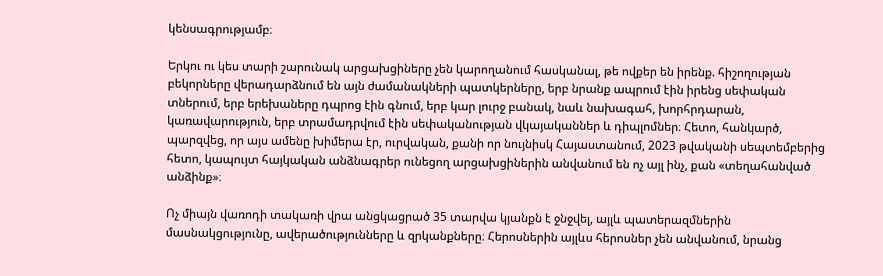կենսագրությամբ։

Երկու ու կես տարի շարունակ արցախցիները չեն կարողանում հասկանալ, թե ովքեր են իրենք. հիշողության բեկորները վերադարձնում են այն ժամանակների պատկերները, երբ նրանք ապրում էին իրենց սեփական տներում, երբ երեխաները դպրոց էին գնում, երբ կար լուրջ բանակ, նաև նախագահ, խորհրդարան, կառավարություն, երբ տրամադրվում էին սեփականության վկայականներ և դիպլոմներ։ Հետո, հանկարծ, պարզվեց, որ այս ամենը խիմերա էր, ուրվական, քանի որ նույնիսկ Հայաստանում, 2023 թվականի սեպտեմբերից հետո, կապույտ հայկական անձնագրեր ունեցող արցախցիներին անվանում են ոչ այլ ինչ, քան «տեղահանված անձինք»։

Ոչ միայն վառոդի տակառի վրա անցկացրած 35 տարվա կյանքն է ջնջվել, այլև պատերազմներին մասնակցությունը, ավերածությունները և զրկանքները։ Հերոսներին այլևս հերոսներ չեն անվանում, նրանց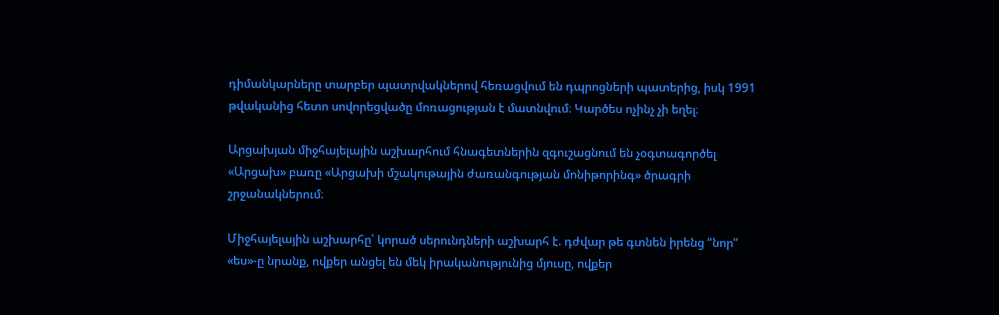դիմանկարները տարբեր պատրվակներով հեռացվում են դպրոցների պատերից, իսկ 1991 թվականից հետո սովորեցվածը մոռացության է մատնվում։ Կարծես ոչինչ չի եղել։

Արցախյան միջհայելային աշխարհում հնագետներին զգուշացնում են չօգտագործել «Արցախ» բառը «Արցախի մշակութային ժառանգության մոնիթորինգ» ծրագրի շրջանակներում։

Միջհայելային աշխարհը՝ կորած սերունդների աշխարհ է. դժվար թե գտնեն իրենց “նոր” «ես»-ը նրանք, ովքեր անցել են մեկ իրականությունից մյուսը, ովքեր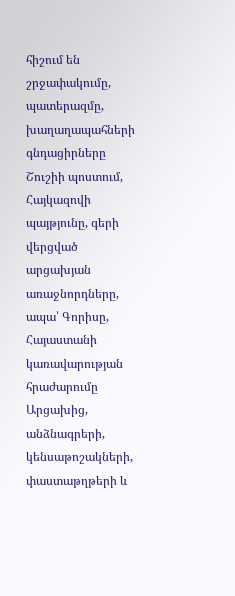հիշում են շրջափակումը, պատերազմը, խաղաղապահների գնդացիրները Շուշիի պոստում, Հայկազովի պայթյունը, գերի վերցված արցախյան առաջնորդները, ապա՝ Գորիսը, Հայաստանի կառավարության հրաժարումը Արցախից, անձնագրերի, կենսաթոշակների, փաստաթղթերի և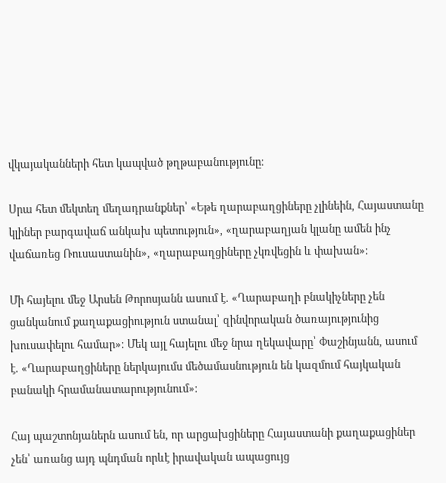վկայականների հետ կապված թղթաբանությունը։

Սրա հետ մեկտեղ մեղադրանքներ՝ «Եթե ղարաբաղցիները չլինեին, Հայաստանը կլիներ բարգավաճ անկախ պետություն», «ղարաբաղյան կլանը ամեն ինչ վաճառեց Ռուսաստանին», «ղարաբաղցիները չկռվեցին և փախան»։

Մի հայելու մեջ Արսեն Թորոսյանն ասում է. «Ղարաբաղի բնակիչները չեն ցանկանում քաղաքացիություն ստանալ՝ զինվորական ծառայությունից խուսափելու համար»։ Մեկ այլ հայելու մեջ նրա ղեկավարը՝ Փաշինյանն, ասում է. «Ղարաբաղցիները ներկայումս մեծամասնություն են կազմում հայկական բանակի հրամանատարությունում»։

Հայ պաշտոնյաներն ասում են, որ արցախցիները Հայաստանի քաղաքացիներ չեն՝ առանց այդ պնդման որևէ իրավական ապացույց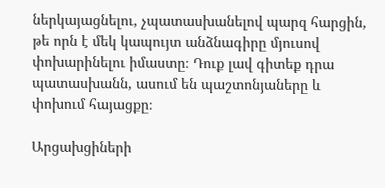ներկայացնելու, չպատասխանելով պարզ հարցին, թե որն է մեկ կապույտ անձնագիրը մյուսով փոխարինելու իմաստը։ Դուք լավ գիտեք դրա պատասխանն, ասում են պաշտոնյաները և փոխում հայացքը։

Արցախցիների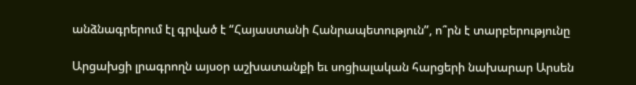անձնագրերում էլ գրված է “Հայաստանի Հանրապետություն”, ո՞րն է տարբերությունը

Արցախցի լրագրողն այսօր աշխատանքի եւ սոցիալական հարցերի նախարար Արսեն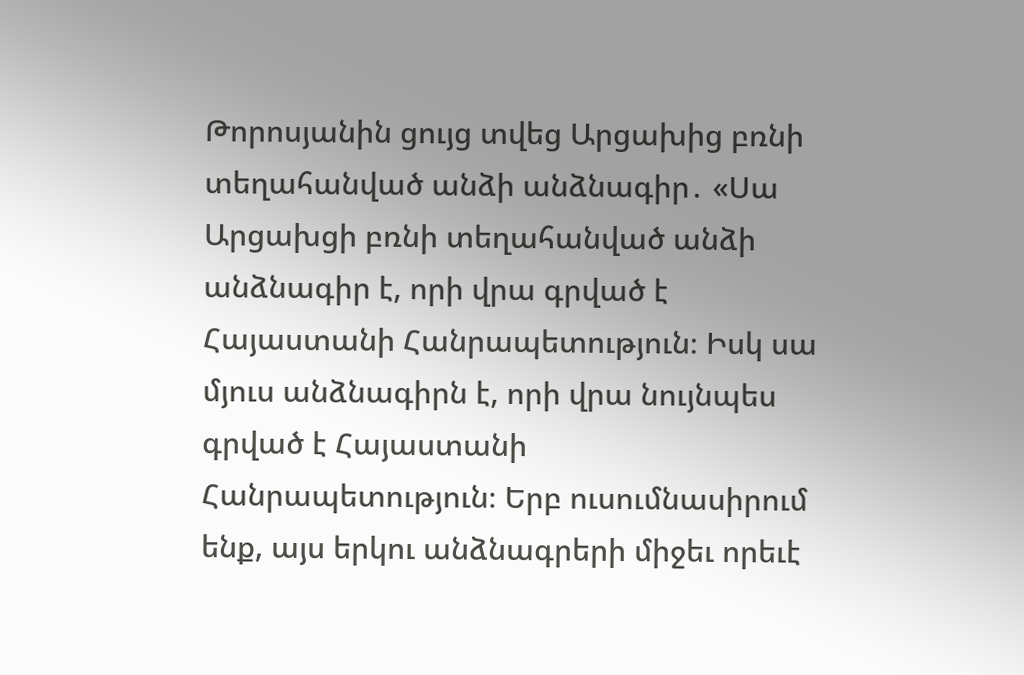Թորոսյանին ցույց տվեց Արցախից բռնի տեղահանված անձի անձնագիր․ «Սա Արցախցի բռնի տեղահանված անձի անձնագիր է, որի վրա գրված է Հայաստանի Հանրապետություն։ Իսկ սա մյուս անձնագիրն է, որի վրա նույնպես գրված է Հայաստանի Հանրապետություն։ Երբ ուսումնասիրում ենք, այս երկու անձնագրերի միջեւ որեւէ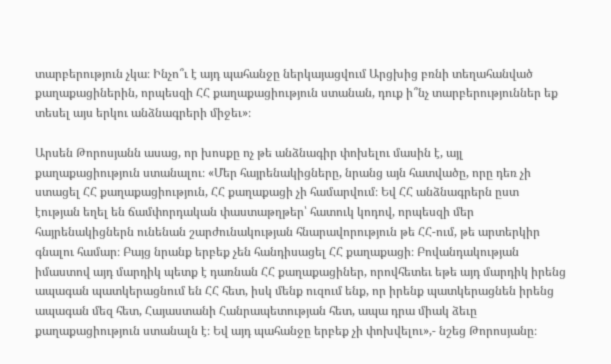տարբերություն չկա։ Ինչո՞ւ է այդ պահանջը ներկայացվում Արցխից բռնի տեղահանված քաղաքացիներին, որպեսզի ՀՀ քաղաքացիություն ստանան, դուք ի՞նչ տարբերություններ եք տեսել այս երկու անձնագրերի միջեւ»։

Արսեն Թորոսյանն ասաց, որ խոսքը ոչ թե անձնագիր փոխելու մասին է, այլ քաղաքացիություն ստանալու։ «Մեր հայրենակիցները, նրանց այն հատվածը, որը դեռ չի ստացել ՀՀ քաղաքացիություն, ՀՀ քաղաքացի չի համարվում։ Եվ ՀՀ անձնագրերն ըստ էության եղել են ճամփորդական փաստաթղթեր՝ հատուկ կոդով, որպեսզի մեր հայրենակիցներն ունենան շարժունակության հնարավորություն թե ՀՀ-ում, թե արտերկիր գնալու համար։ Բայց նրանք երբեք չեն հանդիսացել ՀՀ քաղաքացի։ Բովանդակության իմաստով այդ մարդիկ պետք է դառնան ՀՀ քաղաքացիներ, որովհետեւ եթե այդ մարդիկ իրենց ապագան պատկերացնում են ՀՀ հետ, իսկ մենք ուզում ենք, որ իրենք պատկերացնեն իրենց ապագան մեզ հետ, Հայաստանի Հանրապետության հետ, ապա դրա միակ ձեւը քաղաքացիություն ստանալն է։ Եվ այդ պահանջը երբեք չի փոխվելու»,- նշեց Թորոսյանը։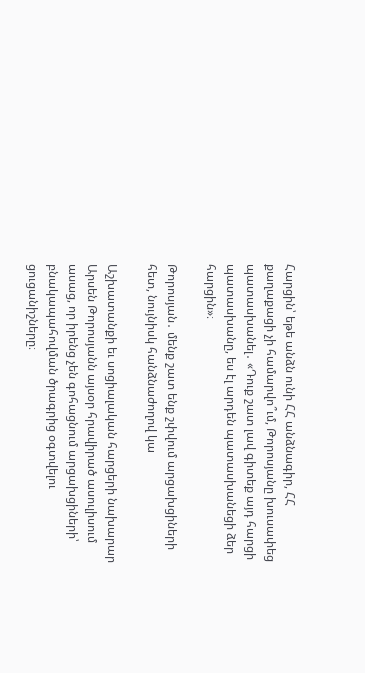Հարցին՝ եթե անձն ունի ՀՀ անձնագիր, ՀՀ քաղաքացի չի համարվո՞ւմ, Թորոսյանը խուսափեց պատասխանել․ «Դուք շատ լավ գիտեք այդ հարցի պատասխանը, ես էլ արդեն պատասխանեցի ձեր հարցին»։

Թորոսյան․ մենք շատ ենք շփվում արցախցիների հետ, նույնիսկ հանձնաժողով կա

Աշխատանքի եւ սոցիալական հարցերի նախարար Արսեն Թորոսյանն այսօր հրավիրած ասուլիսում ասաց, որ իրենց չեն գոհացնում արցախցիների՝ բնակապահովման ծրագրից օգտվելու ցուցանիշները։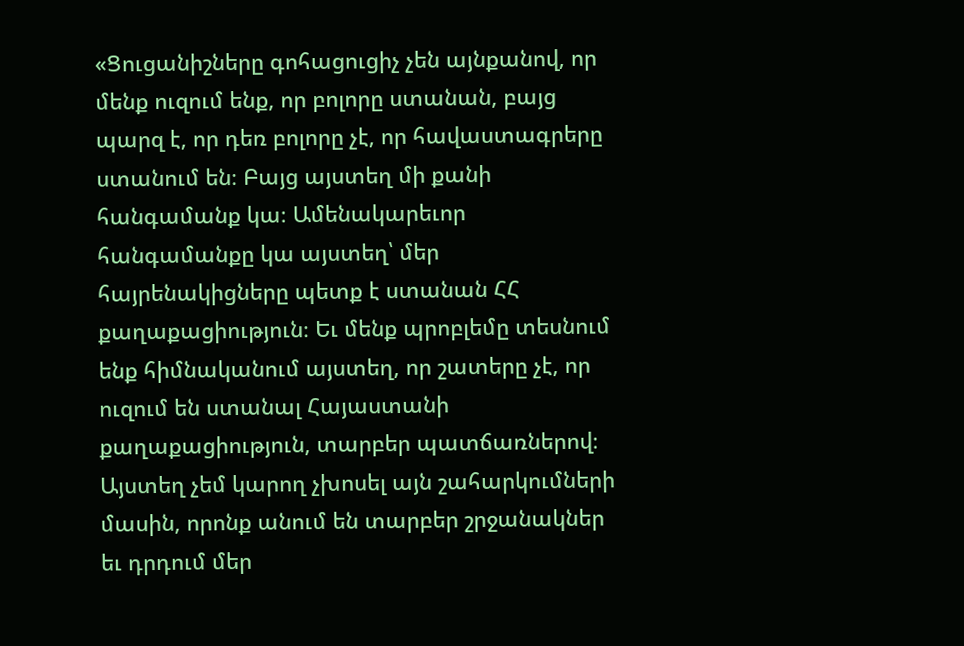«Ցուցանիշները գոհացուցիչ չեն այնքանով, որ մենք ուզում ենք, որ բոլորը ստանան, բայց պարզ է, որ դեռ բոլորը չէ, որ հավաստագրերը ստանում են։ Բայց այստեղ մի քանի հանգամանք կա։ Ամենակարեւոր հանգամանքը կա այստեղ՝ մեր հայրենակիցները պետք է ստանան ՀՀ քաղաքացիություն։ Եւ մենք պրոբլեմը տեսնում ենք հիմնականում այստեղ, որ շատերը չէ, որ ուզում են ստանալ Հայաստանի քաղաքացիություն, տարբեր պատճառներով։ Այստեղ չեմ կարող չխոսել այն շահարկումների մասին, որոնք անում են տարբեր շրջանակներ եւ դրդում մեր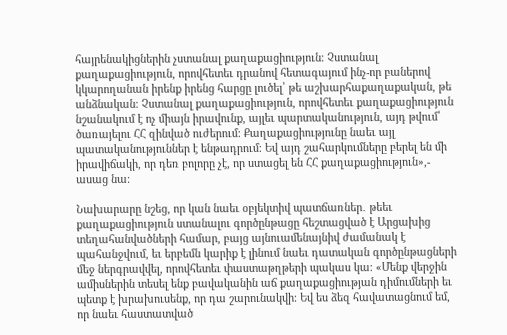հայրենակիցներին չստանալ քաղաքացիություն։ Չստանալ քաղաքացիություն, որովհետեւ դրանով հետագայում ինչ-որ բաներով կկարողանան իրենք իրենց հարցը լուծել՝ թե աշխարհաքաղաքական, թե անձնական։ Չստանալ քաղաքացիություն, որովհետեւ քաղաքացիություն նշանակում է ոչ միայն իրավունք, այլեւ պարտականություն, այդ թվում՝ ծառայելու ՀՀ զինված ուժերում։ Քաղաքացիությունը նաեւ այլ պատականություններ է ենթադրում։ Եվ այդ շահարկումները բերել են մի իրավիճակի, որ դեռ բոլորը չէ, որ ստացել են ՀՀ քաղաքացիություն»,- ասաց նա։

Նախարարը նշեց, որ կան նաեւ օբյեկտիվ պատճառներ․ թեեւ քաղաքացիություն ստանալու գործընթացը հեշտացված է Արցախից տեղահանվածների համար, բայց այնուամենայնիվ ժամանակ է պահանջվում, եւ երբեմն կարիք է լինում նաեւ դատական գործընթացների մեջ ներգրավվել, որովհետեւ փաստաթղթերի պակաս կա։ «Մենք վերջին ամիսներին տեսել ենք բավականին աճ քաղաքացիության դիմումների եւ պետք է խրախուսենք, որ դա շարունակվի։ Եվ ես ձեզ հավատացնում եմ, որ նաեւ հաստատված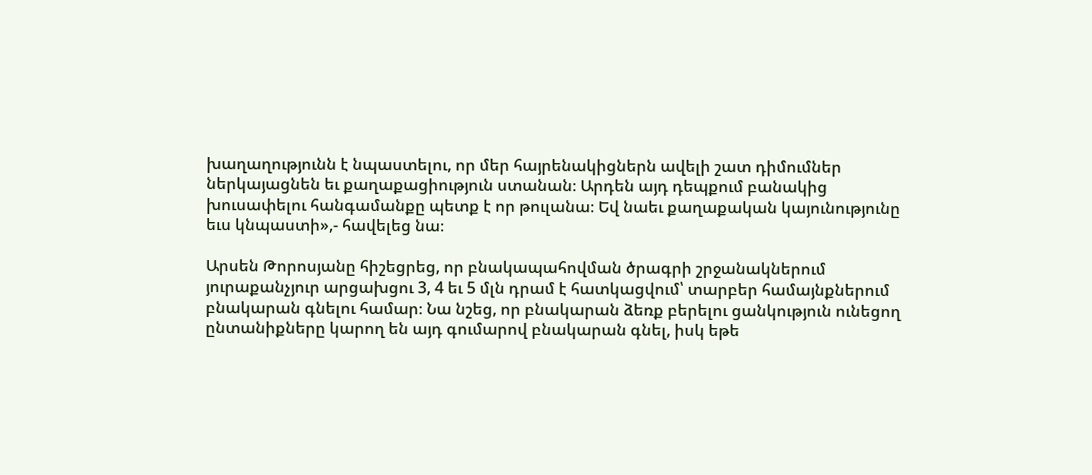խաղաղությունն է նպաստելու, որ մեր հայրենակիցներն ավելի շատ դիմումներ ներկայացնեն եւ քաղաքացիություն ստանան։ Արդեն այդ դեպքում բանակից խուսափելու հանգամանքը պետք է որ թուլանա։ Եվ նաեւ քաղաքական կայունությունը եւս կնպաստի»,- հավելեց նա։

Արսեն Թորոսյանը հիշեցրեց, որ բնակապահովման ծրագրի շրջանակներում յուրաքանչյուր արցախցու 3, 4 եւ 5 մլն դրամ է հատկացվում՝ տարբեր համայնքներում բնակարան գնելու համար։ Նա նշեց, որ բնակարան ձեռք բերելու ցանկություն ունեցող ընտանիքները կարող են այդ գումարով բնակարան գնել, իսկ եթե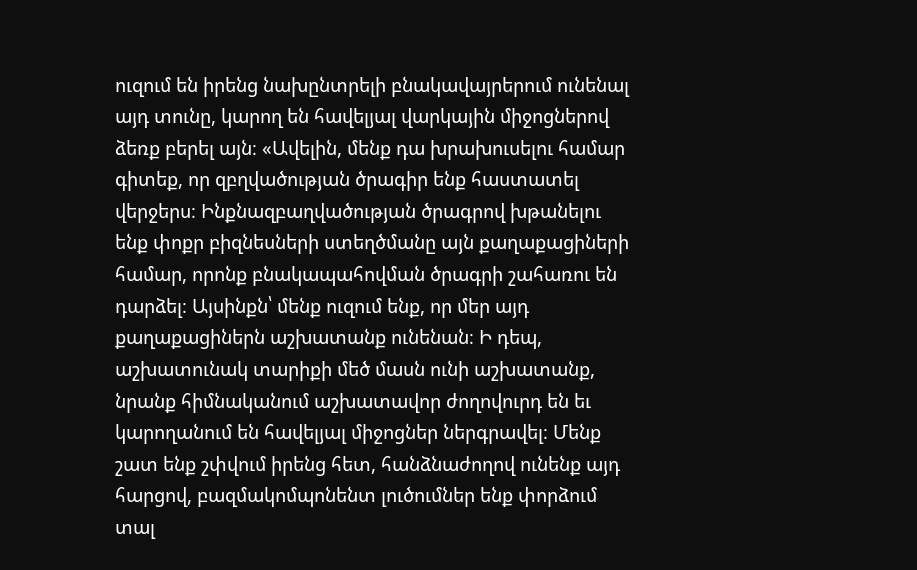ուզում են իրենց նախընտրելի բնակավայրերում ունենալ այդ տունը, կարող են հավելյալ վարկային միջոցներով ձեռք բերել այն։ «Ավելին, մենք դա խրախուսելու համար գիտեք, որ զբղվածության ծրագիր ենք հաստատել վերջերս։ Ինքնազբաղվածության ծրագրով խթանելու ենք փոքր բիզնեսների ստեղծմանը այն քաղաքացիների համար, որոնք բնակապահովման ծրագրի շահառու են դարձել։ Այսինքն՝ մենք ուզում ենք, որ մեր այդ քաղաքացիներն աշխատանք ունենան։ Ի դեպ, աշխատունակ տարիքի մեծ մասն ունի աշխատանք, նրանք հիմնականում աշխատավոր ժողովուրդ են եւ կարողանում են հավելյալ միջոցներ ներգրավել։ Մենք շատ ենք շփվում իրենց հետ, հանձնաժողով ունենք այդ հարցով, բազմակոմպոնենտ լուծումներ ենք փորձում տալ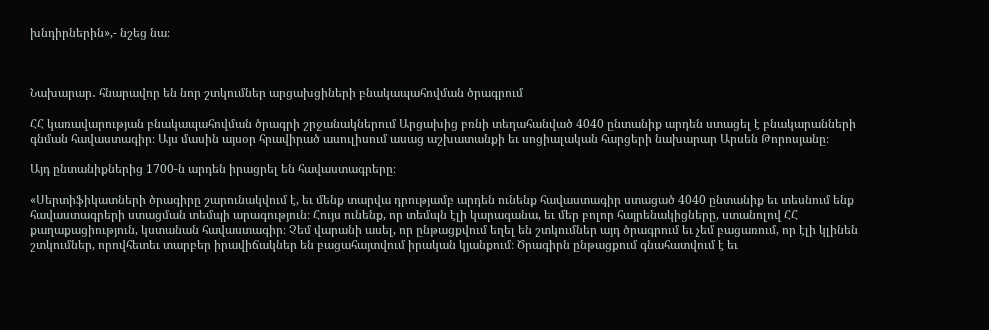խնդիրներին»,- նշեց նա։



Նախարար․ հնարավոր են նոր շտկումներ արցախցիների բնակապահովման ծրագրում

ՀՀ կառավարության բնակապահովման ծրագրի շրջանակներում Արցախից բռնի տեղահանված 4040 ընտանիք արդեն ստացել է բնակարանների գնման հավաստագիր։ Այս մասին այսօր հրավիրած ասուլիսում ասաց աշխատանքի եւ սոցիալական հարցերի նախարար Արսեն Թորոսյանը։

Այդ ընտանիքներից 1700-ն արդեն իրացրել են հավաստագրերը։

«Սերտիֆիկատների ծրագիրը շարունակվում է, եւ մենք տարվա դրությամբ արդեն ունենք հավաստագիր ստացած 4040 ընտանիք եւ տեսնում ենք հավաստագրերի ստացման տեմպի արագություն։ Հույս ունենք, որ տեմպն էլի կարագանա, եւ մեր բոլոր հայրենակիցները, ստանոլով ՀՀ քաղաքացիություն, կստանան հավաստագիր։ Չեմ վարանի ասել, որ ընթացքվում եղել են շտկումներ այդ ծրագրում եւ չեմ բացառում, որ էլի կլինեն շտկումներ, որովհետեւ տարբեր իրավիճակներ են բացահայտվում իրական կյանքում։ Ծրագիրն ընթացքում գնահատվում է եւ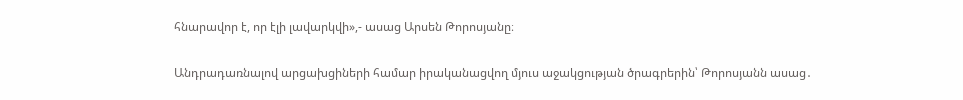հնարավոր է, որ էլի լավարկվի»,- ասաց Արսեն Թորոսյանը։

Անդրադառնալով արցախցիների համար իրականացվող մյուս աջակցության ծրագրերին՝ Թորոսյանն ասաց․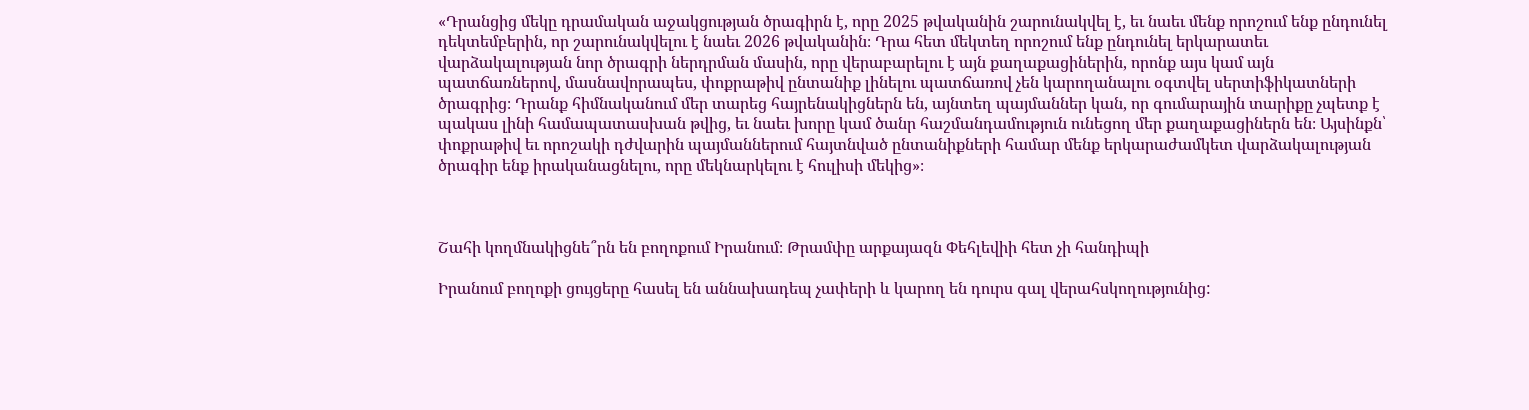«Դրանցից մեկը դրամական աջակցության ծրագիրն է, որը 2025 թվականին շարունակվել է, եւ նաեւ մենք որոշում ենք ընդունել դեկտեմբերին, որ շարունակվելու է նաեւ 2026 թվականին։ Դրա հետ մեկտեղ որոշում ենք ընդունել երկարատեւ վարձակալության նոր ծրագրի ներդրման մասին, որը վերաբարելու է այն քաղաքացիներին, որոնք այս կամ այն պատճառներով, մասնավորապես, փոքրաթիվ ընտանիք լինելու պատճառով չեն կարողանալու օգտվել սերտիֆիկատների ծրագրից։ Դրանք հիմնականում մեր տարեց հայրենակիցներն են, այնտեղ պայմաններ կան, որ գումարային տարիքը չպետք է պակաս լինի համապատասխան թվից, եւ նաեւ խորը կամ ծանր հաշմանդամություն ունեցող մեր քաղաքացիներն են։ Այսինքն՝ փոքրաթիվ եւ որոշակի դժվարին պայմաններում հայտնված ընտանիքների համար մենք երկարաժամկետ վարձակալության ծրագիր ենք իրականացնելու, որը մեկնարկելու է հուլիսի մեկից»։



Շահի կողմնակիցնե՞րն են բողոքում Իրանում։ Թրամփը արքայազն Փեհլեվիի հետ չի հանդիպի

Իրանում բողոքի ցույցերը հասել են աննախադեպ չափերի և կարող են դուրս գալ վերահսկողությունից: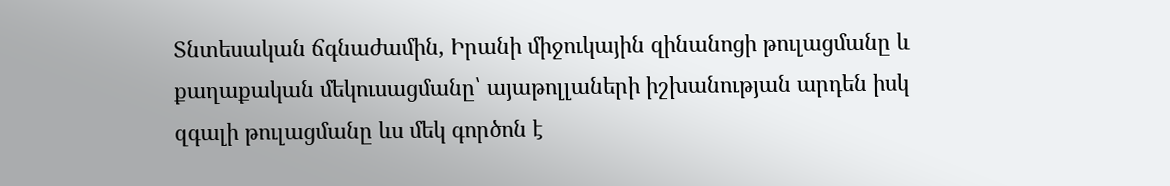Տնտեսական ճգնաժամին, Իրանի միջուկային զինանոցի թուլացմանը և քաղաքական մեկուսացմանը՝ այաթոլլաների իշխանության արդեն իսկ զգալի թուլացմանը ևս մեկ գործոն է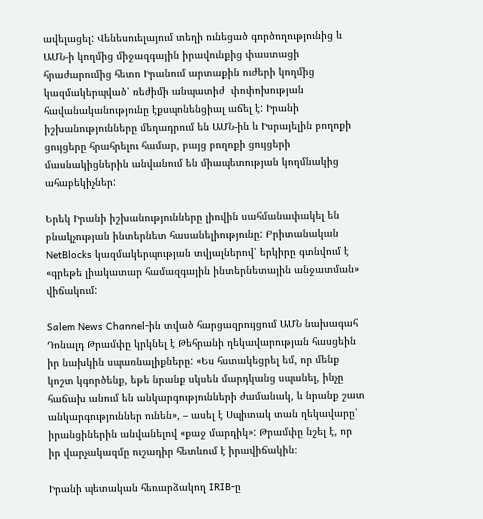ավելացել: Վենեսուելայում տեղի ունեցած գործողությունից և ԱՄՆ-ի կողմից միջազգային իրավունքից փաստացի հրաժարումից հետո Իրանում արտաքին ուժերի կողմից կազմակերպված՝ ռեժիմի անպատիժ  փոփոխության հավանականությունը էքսպոնենցիալ աճել է: Իրանի իշխանությունները մեղադրում են ԱՄՆ-ին և Իսրայելին բողոքի ցույցերը հրահրելու համար, բայց բողոքի ցույցերի մասնակիցներին անվանում են միապետության կողմնակից ահաբեկիչներ:

Երեկ Իրանի իշխանությունները լիովին սահմանափակել են բնակչության ինտերնետ հասանելիությունը: Բրիտանական NetBlocks կազմակերպության տվյալներով՝ երկիրը գտնվում է «գրեթե լիակատար համազգային ինտերնետային անջատման» վիճակում:

Salem News Channel-ին տված հարցազրույցում ԱՄՆ նախագահ Դոնալդ Թրամփը կրկնել է Թեհրանի ղեկավարության հասցեին իր նախկին սպառնալիքները: «Ես հստակեցրել եմ, որ մենք կոշտ կգործենք, եթե նրանք սկսեն մարդկանց սպանել, ինչը հաճախ անում են անկարգությունների ժամանակ, և նրանք շատ անկարգություններ ունեն», – ասել է Սպիտակ տան ղեկավարը՝ իրանցիներին անվանելով «քաջ մարդիկ»: Թրամփը նշել է, որ իր վարչակազմը ուշադիր հետևում է իրավիճակին։

Իրանի պետական հեռարձակող IRIB-ը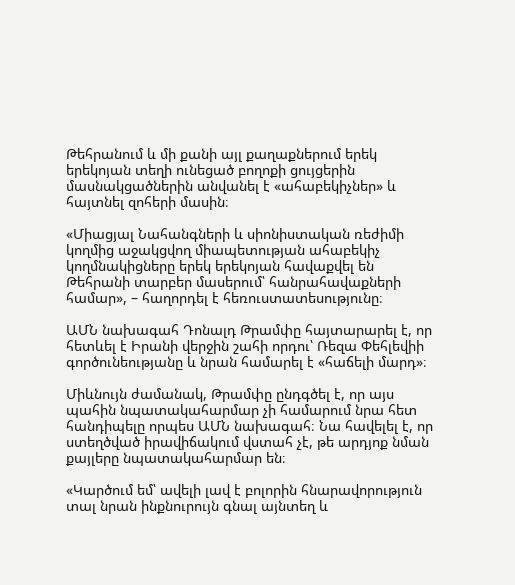Թեհրանում և մի քանի այլ քաղաքներում երեկ երեկոյան տեղի ունեցած բողոքի ցույցերին մասնակցածներին անվանել է «ահաբեկիչներ» և հայտնել զոհերի մասին։

«Միացյալ Նահանգների և սիոնիստական ռեժիմի կողմից աջակցվող միապետության ահաբեկիչ կողմնակիցները երեկ երեկոյան հավաքվել են Թեհրանի տարբեր մասերում՝ հանրահավաքների համար», – հաղորդել է հեռուստատեսությունը։

ԱՄՆ նախագահ Դոնալդ Թրամփը հայտարարել է, որ հետևել է Իրանի վերջին շահի որդու՝ Ռեզա Փեհլեվիի գործունեությանը և նրան համարել է «հաճելի մարդ»։

Միևնույն ժամանակ, Թրամփը ընդգծել է, որ այս պահին նպատակահարմար չի համարում նրա հետ հանդիպելը որպես ԱՄՆ նախագահ։ Նա հավելել է, որ ստեղծված իրավիճակում վստահ չէ, թե արդյոք նման քայլերը նպատակահարմար են։

«Կարծում եմ՝ ավելի լավ է բոլորին հնարավորություն տալ նրան ինքնուրույն գնալ այնտեղ և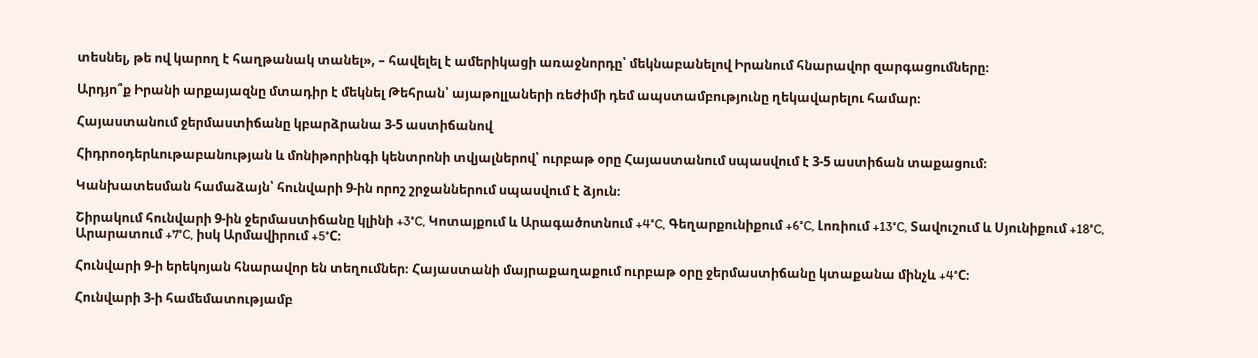տեսնել, թե ով կարող է հաղթանակ տանել», – հավելել է ամերիկացի առաջնորդը՝ մեկնաբանելով Իրանում հնարավոր զարգացումները։

Արդյո՞ք Իրանի արքայազնը մտադիր է մեկնել Թեհրան՝ այաթոլլաների ռեժիմի դեմ ապստամբությունը ղեկավարելու համար։

Հայաստանում ջերմաստիճանը կբարձրանա 3-5 աստիճանով

Հիդրոօդերևութաբանության և մոնիթորինգի կենտրոնի տվյալներով՝ ուրբաթ օրը Հայաստանում սպասվում է 3-5 աստիճան տաքացում։

Կանխատեսման համաձայն՝ հունվարի 9-ին որոշ շրջաններում սպասվում է ձյուն։

Շիրակում հունվարի 9-ին ջերմաստիճանը կլինի +3°C, Կոտայքում և Արագածոտնում +4°C, Գեղարքունիքում +6°C, Լոռիում +13°C, Տավուշում և Սյունիքում +18°C, Արարատում +7°C, իսկ Արմավիրում +5°C։

Հունվարի 9-ի երեկոյան հնարավոր են տեղումներ։ Հայաստանի մայրաքաղաքում ուրբաթ օրը ջերմաստիճանը կտաքանա մինչև +4°C։

Հունվարի 3-ի համեմատությամբ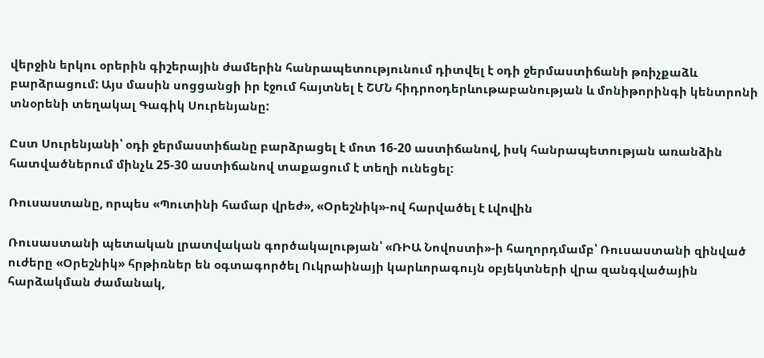վերջին երկու օրերին գիշերային ժամերին հանրապետությունում դիտվել է օդի ջերմաստիճանի թռիչքաձև բարձրացում: Այս մասին սոցցանցի իր էջում հայտնել է ՇՄՆ հիդրոօդերևութաբանության և մոնիթորինգի կենտրոնի տնօրենի տեղակալ Գագիկ Սուրենյանը:

Ըստ Սուրենյանի՝ օդի ջերմաստիճանը բարձրացել է մոտ 16-20 աստիճանով, իսկ հանրապետության առանձին հատվածներում մինչև 25-30 աստիճանով տաքացում է տեղի ունեցել:

Ռուսաստանը, որպես «Պուտինի համար վրեժ», «Օրեշնիկ»-ով հարվածել է Լվովին

Ռուսաստանի պետական լրատվական գործակալության՝ «ՌԻԱ Նովոստի»-ի հաղորդմամբ՝ Ռուսաստանի զինված ուժերը «Օրեշնիկ» հրթիռներ են օգտագործել Ուկրաինայի կարևորագույն օբյեկտների վրա զանգվածային հարձակման ժամանակ,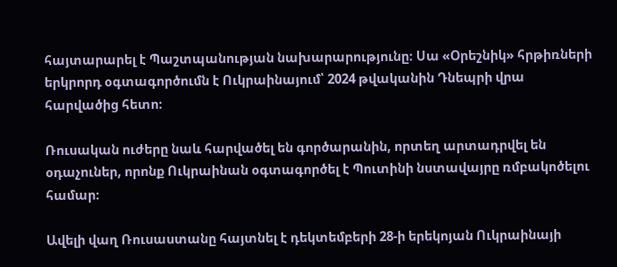հայտարարել է Պաշտպանության նախարարությունը։ Սա «Օրեշնիկ» հրթիռների երկրորդ օգտագործումն է Ուկրաինայում՝ 2024 թվականին Դնեպրի վրա հարվածից հետո։

Ռուսական ուժերը նաև հարվածել են գործարանին, որտեղ արտադրվել են օդաչուներ, որոնք Ուկրաինան օգտագործել է Պուտինի նստավայրը ռմբակոծելու համար։

Ավելի վաղ Ռուսաստանը հայտնել է դեկտեմբերի 28-ի երեկոյան Ուկրաինայի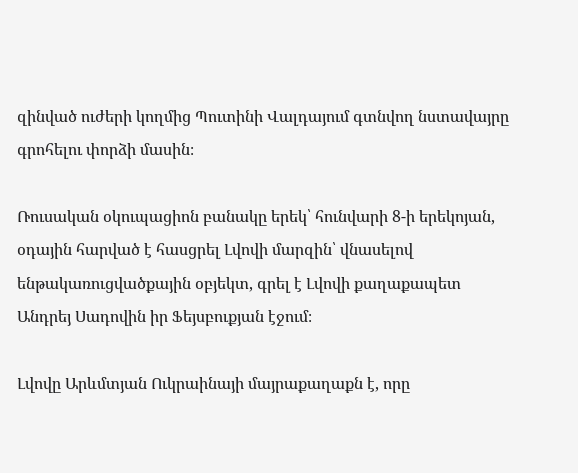զինված ուժերի կողմից Պուտինի Վալդայում գտնվող նստավայրը գրոհելու փորձի մասին։

Ռուսական օկուպացիոն բանակը երեկ՝ հունվարի 8-ի երեկոյան, օդային հարված է հասցրել Լվովի մարզին՝ վնասելով ենթակառուցվածքային օբյեկտ, գրել է Լվովի քաղաքապետ Անդրեյ Սադովին իր Ֆեյսբուքյան էջում։

Լվովը Արևմտյան Ուկրաինայի մայրաքաղաքն է, որը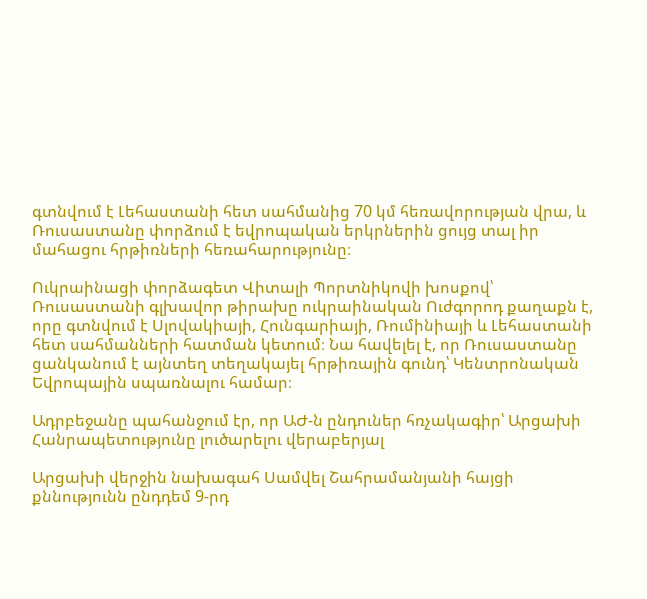գտնվում է Լեհաստանի հետ սահմանից 70 կմ հեռավորության վրա, և Ռուսաստանը փորձում է եվրոպական երկրներին ցույց տալ իր մահացու հրթիռների հեռահարությունը։

Ուկրաինացի փորձագետ Վիտալի Պորտնիկովի խոսքով՝ Ռուսաստանի գլխավոր թիրախը ուկրաինական Ուժգորոդ քաղաքն է, որը գտնվում է Սլովակիայի, Հունգարիայի, Ռումինիայի և Լեհաստանի հետ սահմանների հատման կետում։ Նա հավելել է, որ Ռուսաստանը ցանկանում է այնտեղ տեղակայել հրթիռային գունդ՝ Կենտրոնական Եվրոպային սպառնալու համար։

Ադրբեջանը պահանջում էր, որ ԱԺ-ն ընդուներ հռչակագիր՝ Արցախի Հանրապետությունը լուծարելու վերաբերյալ

Արցախի վերջին նախագահ Սամվել Շահրամանյանի հայցի քննությունն ընդդեմ 9-րդ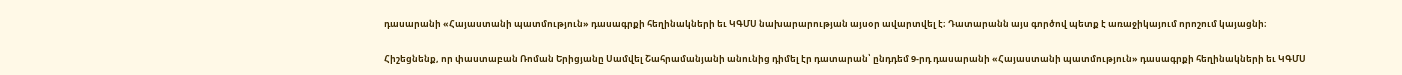դասարանի «Հայաստանի պատմություն» դասագրքի հեղինակների եւ ԿԳՄՍ նախարարության այսօր ավարտվել է։ Դատարանն այս գործով պետք է առաջիկայում որոշում կայացնի։

Հիշեցնենք, որ փաստաբան Ռոման Երիցյանը Սամվել Շահրամանյանի անունից դիմել էր դատարան՝ ընդդեմ 9-րդ դասարանի «Հայաստանի պատմություն» դասագրքի հեղինակների եւ ԿԳՄՍ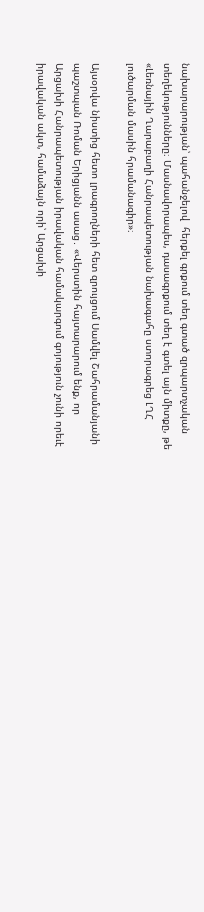նախարարության՝ պահանջելով  հերքել գրքում տեղ գտած զրպարտչական տեղեկությունները։ Մասնավորապես, դասագրքում տեղ է գտել այն միտքը, թե «Լեռնային Ղարաբաղի Հանրապետության նախագահը ստորագրեց ԼՂՀ լուծարման մասին հրամանագիր»։

Այսօրվա նիստից հետո լրագրողների հետ զրույցում Սամվել Շահրամանյանի պաշտպան Ռոման Երիցյանն ասաց․ «Վերստին հայտարարում ենք, որ Արցախի Հանրապետության իրավական համակարգում գոյություն չունի որեւէ իրավական ակտ, համաձայն որի՝ Արցախի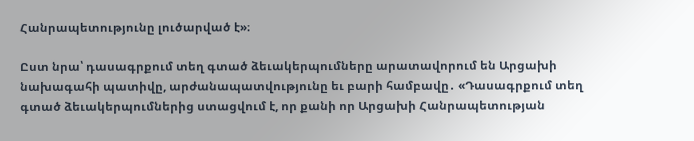Հանրապետությունը լուծարված է»։

Ըստ նրա՝ դասագրքում տեղ գտած ձեւակերպումները արատավորում են Արցախի նախագահի պատիվը, արժանապատվությունը եւ բարի համբավը․ «Դասագրքում տեղ գտած ձեւակերպումներից ստացվում է, որ քանի որ Արցախի Հանրապետության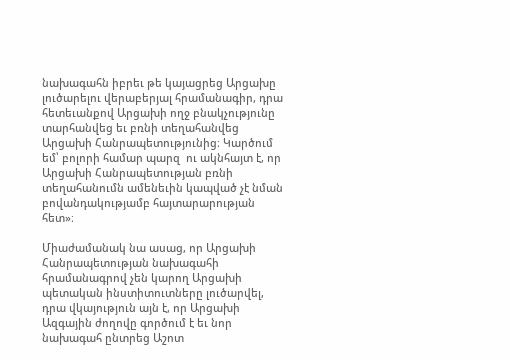նախագահն իբրեւ թե կայացրեց Արցախը լուծարելու վերաբերյալ հրամանագիր, դրա հետեւանքով Արցախի ողջ բնակչությունը տարհանվեց եւ բռնի տեղահանվեց Արցախի Հանրապետությունից։ Կարծում եմ՝ բոլորի համար պարզ  ու ակնհայտ է, որ Արցախի Հանրապետության բռնի տեղահանումն ամենեւին կապված չէ նման բովանդակությամբ հայտարարության հետ»։

Միաժամանակ նա ասաց, որ Արցախի Հանրապետության նախագահի հրամանագրով չեն կարող Արցախի պետական ինստիտուտները լուծարվել, դրա վկայություն այն է, որ Արցախի Ազգային ժողովը գործում է եւ նոր նախագահ ընտրեց Աշոտ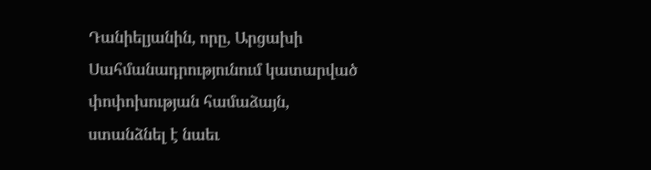Դանիելյանին, որը, Արցախի Սահմանադրությունում կատարված փոփոխության համաձայն, ստանձնել է նաեւ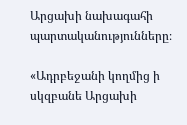Արցախի նախագահի պարտականությունները։

«Ադրբեջանի կողմից ի սկզբանե Արցախի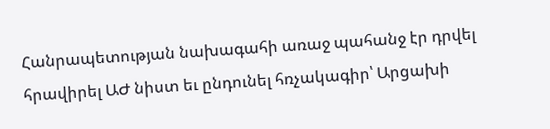Հանրապետության նախագահի առաջ պահանջ էր դրվել հրավիրել ԱԺ նիստ եւ ընդունել հռչակագիր՝ Արցախի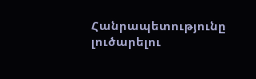Հանրապետությունը լուծարելու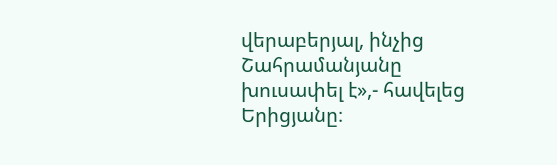վերաբերյալ, ինչից Շահրամանյանը խուսափել է»,- հավելեց Երիցյանը։